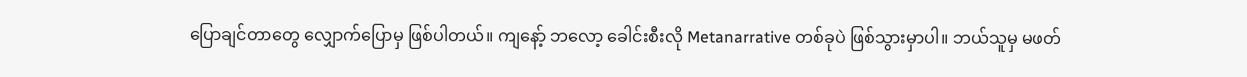ပြောချင်တာတွေ လျှောက်ပြောမှ ဖြစ်ပါတယ်။ ကျနော့် ဘလော့ ခေါင်းစီးလို Metanarrative တစ်ခုပဲ ဖြစ်သွားမှာပါ။ ဘယ်သူမှ မဖတ်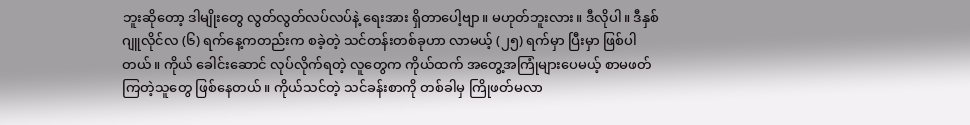ဘူးဆိုတော့ ဒါမျိုးတွေ လွတ်လွတ်လပ်လပ်နဲ့ ရေးအား ရှိတာပေါ့ဗျာ။ မဟုတ်ဘူးလား။ ဒီလိုပါ။ ဒီနှစ် ဂျူလိုင်လ (၆) ရက်နေ့ကတည်းက စခဲ့တဲ့ သင်တန်းတစ်ခုဟာ လာမယ့် (၂၅) ရက်မှာ ပြီးမှာ ဖြစ်ပါတယ်။ ကိုယ် ခေါင်းဆောင် လုပ်လိုက်ရတဲ့ လူတွေက ကိုယ်ထက် အတွေ့အကြုံများပေမယ့် စာမဖတ်ကြတဲ့သူတွေ ဖြစ်နေတယ်။ ကိုယ်သင်တဲ့ သင်ခန်းစာကို တစ်ခါမှ ကြိုဖတ်မလာ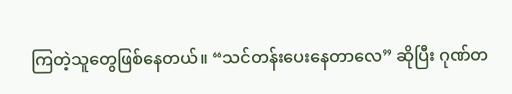ကြတဲ့သူတွေဖြစ်နေတယ်။ “သင်တန်းပေးနေတာလေ” ဆိုပြီး ဂုဏ်တ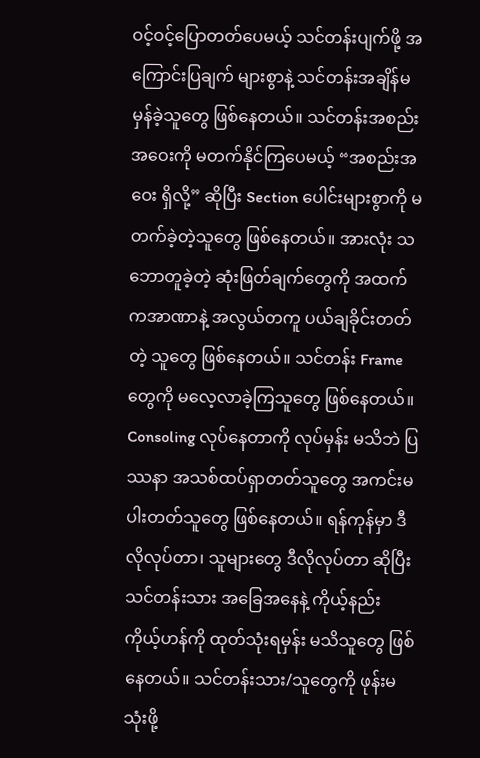ဝင့်ဝင့်ပြောတတ်ပေမယ့် သင်တန်းပျက်ဖို့ အကြောင်းပြချက် များစွာနဲ့ သင်တန်းအချိန်မမှန်ခဲ့သူတွေ ဖြစ်နေတယ်။ သင်တန်းအစည်းအဝေးကို မတက်နိုင်ကြပေမယ့် “အစည်းအဝေး ရှိလို့” ဆိုပြီး Section ပေါင်းများစွာကို မတက်ခဲ့တဲ့သူတွေ ဖြစ်နေတယ်။ အားလုံး သဘောတူခဲ့တဲ့ ဆုံးဖြတ်ချက်တွေကို အထက်ကအာဏာနဲ့ အလွယ်တကူ ပယ်ချခိုင်းတတ်တဲ့ သူတွေ ဖြစ်နေတယ်။ သင်တန်း Frame တွေကို မလေ့လာခဲ့ကြသူတွေ ဖြစ်နေတယ်။ Consoling လုပ်နေတာကို လုပ်မှန်း မသိဘဲ ပြဿနာ အသစ်ထပ်ရှာတတ်သူတွေ အကင်းမပါးတတ်သူတွေ ဖြစ်နေတယ်။ ရန်ကုန်မှာ ဒီလိုလုပ်တာ၊ သူများတွေ ဒီလိုလုပ်တာ ဆိုပြီး သင်တန်းသား အခြေအနေနဲ့ ကိုယ့်နည်း ကိုယ့်ဟန်ကို ထုတ်သုံးရမှန်း မသိသူတွေ ဖြစ်နေတယ်။ သင်တန်းသား/သူတွေကို ဖုန်းမသုံးဖို့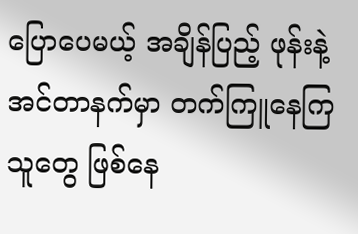ပြောပေမယ့် အချိန်ပြည့် ဖုန်းနဲ့ အင်တာနက်မှာ တက်ကြူနေကြသူတွေ ဖြစ်နေ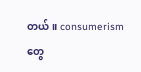တယ်။ consumerism တွေ